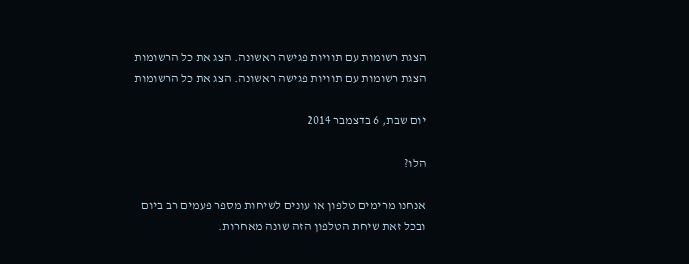הצגת רשומות עם תוויות פגישה ראשונה. הצג את כל הרשומות
הצגת רשומות עם תוויות פגישה ראשונה. הצג את כל הרשומות

יום שבת, 6 בדצמבר 2014

הלו?

אנחנו מרימים טלפון או עונים לשיחות מספר פעמים רב ביום
ובכל זאת שיחת הטלפון הזה שונה מאחרות.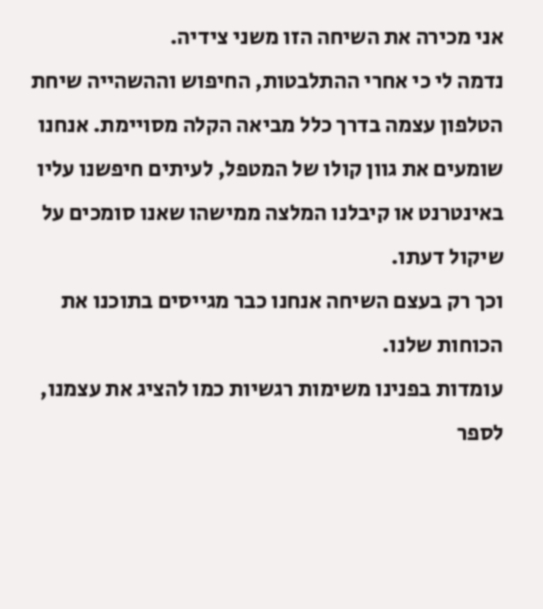אני מכירה את השיחה הזו משני צידיה.
נדמה לי כי אחרי ההתלבטות, החיפוש וההשהייה שיחת הטלפון עצמה בדרך כלל מביאה הקלה מסויימת. אנחנו שומעים את גוון קולו של המטפל, לעיתים חיפשנו עליו באינטרנט או קיבלנו המלצה ממישהו שאנו סומכים על שיקול דעתו.
וכך רק בעצם השיחה אנחנו כבר מגייסים בתוכנו את הכוחות שלנו.
עומדות בפנינו משימות רגשיות כמו להציג את עצמנו, לספר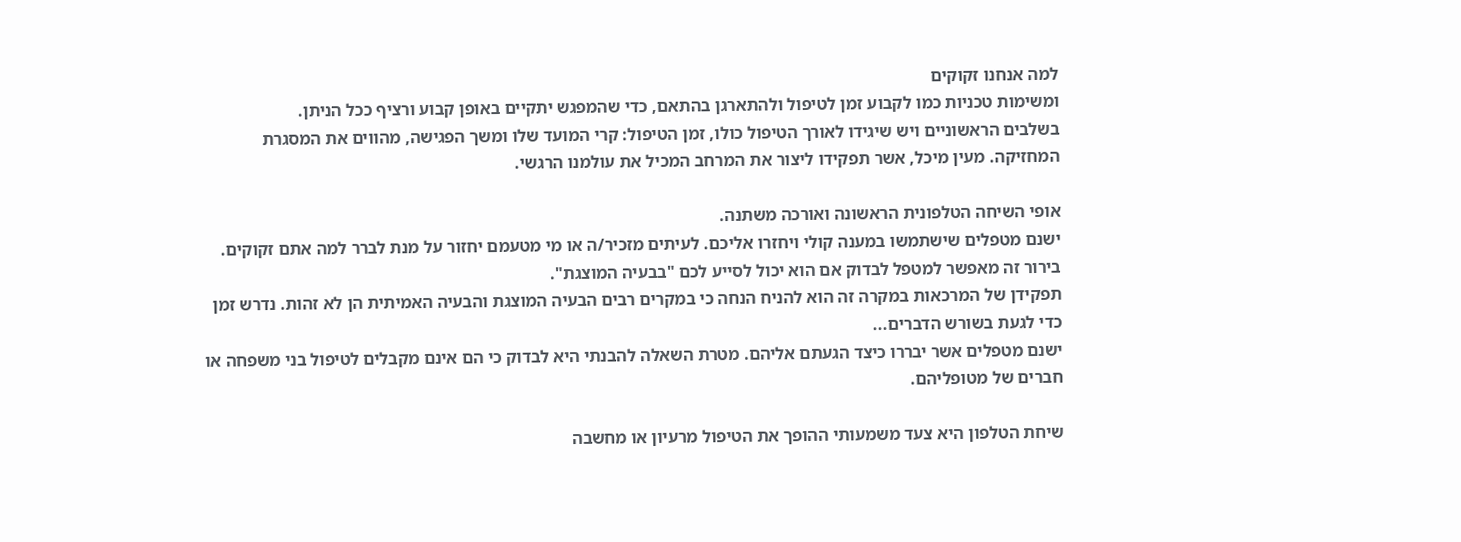למה אנחנו זקוקים
ומשימות טכניות כמו לקבוע זמן לטיפול ולהתארגן בהתאם, כדי שהמפגש יתקיים באופן קבוע ורציף ככל הניתן.
בשלבים הראשוניים ויש שיגידו לאורך הטיפול כולו, זמן הטיפול: קרי המועד שלו ומשך הפגישה, מהווים את המסגרת המחזיקה. מעין מיכל, אשר תפקידו ליצור את המרחב המכיל את עולמנו הרגשי.

אופי השיחה הטלפונית הראשונה ואורכה משתנה.
ישנם מטפלים שישתמשו במענה קולי ויחזרו אליכם. לעיתים מזכיר/ה או מי מטעמם יחזור על מנת לברר למה אתם זקוקים. בירור זה מאפשר למטפל לבדוק אם הוא יכול לסייע לכם "בבעיה המוצגת".
תפקידן של המרכאות במקרה זה הוא להניח הנחה כי במקרים רבים הבעיה המוצגת והבעיה האמיתית הן לא זהות. נדרש זמן כדי לגעת בשורש הדברים...
ישנם מטפלים אשר יבררו כיצד הגעתם אליהם. מטרת השאלה להבנתי היא לבדוק כי הם אינם מקבלים לטיפול בני משפחה או חברים של מטופליהם.

שיחת הטלפון היא צעד משמעותי ההופך את הטיפול מרעיון או מחשבה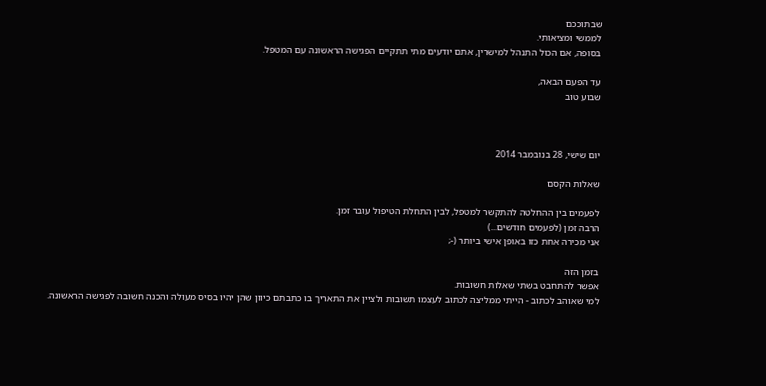שבתוככם
לממשי ומציאותי.
בסופה, אם הכול התנהל למישרין, אתם יודעים מתי תתקיים הפגישה הראשונה עם המטפל.

עד הפעם הבאה,
שבוע טוב



יום שישי, 28 בנובמבר 2014

שאלות הקסם

לפעמים בין ההחלטה להתקשר למטפל, לבין התחלת הטיפול עובר זמן.
הרבה זמן (לפעמים חודשים...)
אני מכירה אחת כזו באופן אישי ביותר (-;

בזמן הזה
אפשר להתחבט בשתי שאלות חשובות.
למי שאוהב לכתוב - הייתי ממליצה לכתוב לעצמו תשובות ולציין את התאריך בו כתבתם כיוון שהן יהיו בסיס מעולה והכנה חשובה לפגישה הראשונה.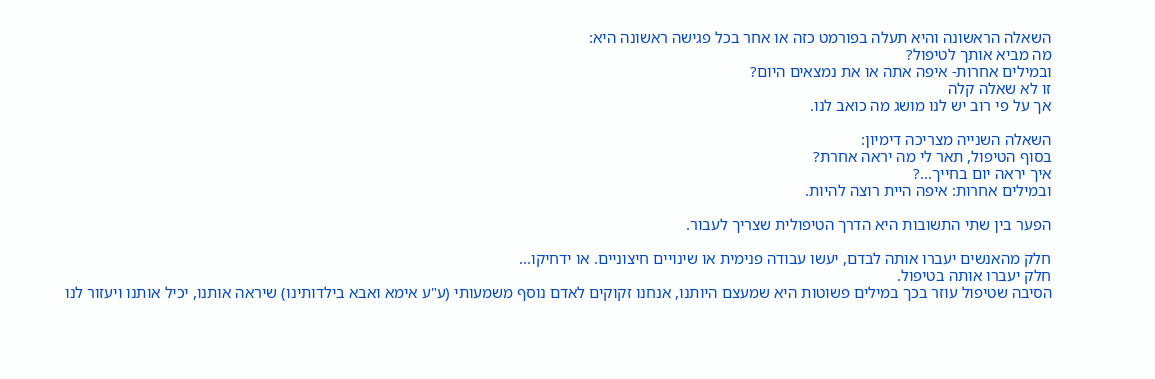השאלה הראשונה והיא תעלה בפורמט כזה או אחר בכל פגישה ראשונה היא:
מה מביא אותך לטיפול?
ובמילים אחרות- איפה אתה או את נמצאים היום?
זו לא שאלה קלה
אך על פי רוב יש לנו מושג מה כואב לנו.

השאלה השנייה מצריכה דימיון:
בסוף הטיפול, תאר לי מה יראה אחרת?
איך יראה יום בחייך...?
ובמילים אחרות: איפה היית רוצה להיות.

הפער בין שתי התשובות היא הדרך הטיפולית שצריך לעבור.

חלק מהאנשים יעברו אותה לבדם, יעשו עבודה פנימית או שינויים חיצוניים. או ידחיקו...
חלק יעברו אותה בטיפול.
הסיבה שטיפול עוזר בכך במילים פשוטות היא שמעצם היותנו, אנחנו זקוקים לאדם נוסף משמעותי (ע"ע אימא ואבא בילדותינו) שיראה אותנו, יכיל אותנו ויעזור לנו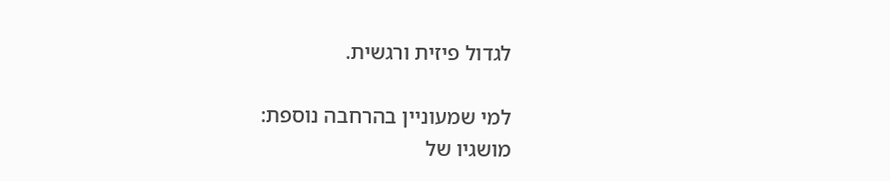לגדול פיזית ורגשית.

למי שמעוניין בהרחבה נוספת:
מושגיו של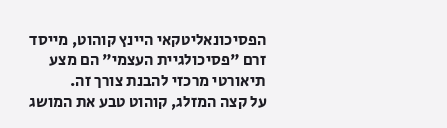הפסיכונאליטקאי היינץ קוהוט, מייסד זרם "פסיכולגיית העצמי" הם מצע תיאורטי מרכזי להבנת צורך זה.
על קצה המזלג, קוהוט טבע את המושג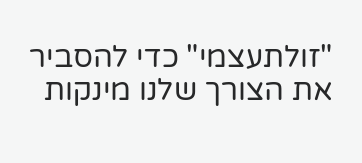"זולתעצמי" כדי להסביר את הצורך שלנו מינקות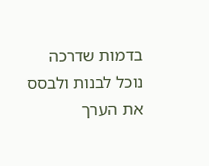בדמות שדרכה נוכל לבנות ולבסס את הערך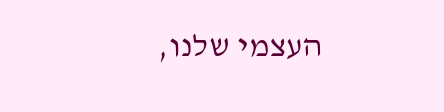העצמי שלנו,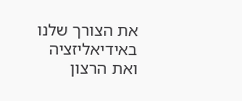את הצורך שלנו באידיאליזציה ואת הרצון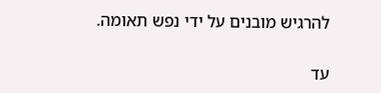להרגיש מובנים על ידי נפש תאומה.

עד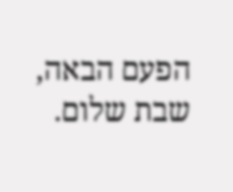הפעם הבאה,
שבת שלום.